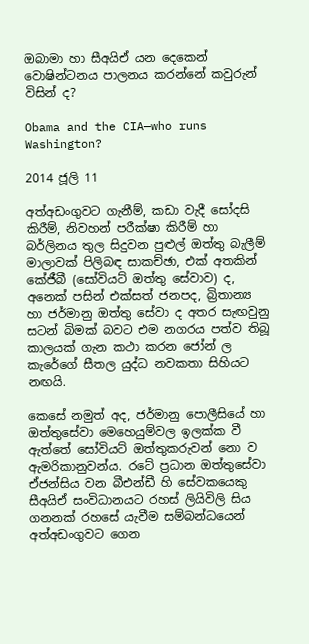ඔබාමා හා සීඅයිඒ යන දෙකෙන් වොෂින්ටනය පාලනය කරන්නේ කවුරුන් විසින් ද?

Obama and the CIA—who runs Washington?

2014 ජූලි 11

අත්අඩංගුවට ගැනීම්, කඩා වැදී සෝදසි කිරීම්, නිවහන් පරීක්ෂා කිරීම් හා බර්ලිනය තුල සිදුවන පුළුල් ඔත්තු බැලීම් මාලාවක් පිලිබඳ සාකච්ඡා, එක් අතකින් කේජීබී (සෝවියට් ඔත්තු සේවාව) ද, අනෙක් පසින් එක්සත් ජනපද, බ්‍රිතාන්‍ය හා ජර්මානු ඔත්තු සේවා ද අතර සැඟවුනු සටන් බිමක් බවට එම නගරය පත්ව තිබූ කාලයක් ගැන කථා කරන ජෝන් ල කැරේගේ සීතල යුද්ධ නවකතා සිහියට නඟයි.

කෙසේ නමුත් අද, ජර්මානු පොලීසියේ හා ඔත්තුසේවා මෙහෙයුම්වල ඉලක්ක වී ඇත්තේ සෝවියට් ඔත්තුකරුවන් නො ව ඇමරිකානුවන්ය. රටේ ප්‍රධාන ඔත්තුසේවා ඒජන්සිය වන බීඑන්ඩී හි සේවකයෙකු සීඅයිඒ සංවිධානයට රහස් ලියිවිලි සිය ගනනක් රහසේ යැවීම සම්බන්ධයෙන් අත්අඩංගුවට ගෙන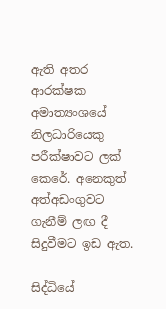ඇති අතර ආරක්ෂක අමාත්‍යංශයේ නිලධාරියෙකු පරීක්ෂාවට ලක් කෙරේ. අනෙකුත් අත්අඩංගුවට ගැනීම් ලඟ දී සිදුවීමට ඉඩ ඇත.

සිද්ධියේ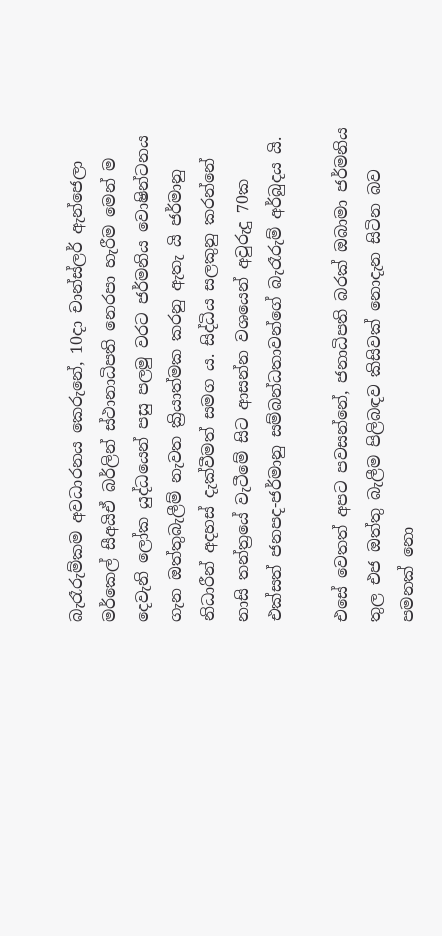බැරෑරුම්කම අවධාරනය කෙරුනේ, 10දා චාන්ස්ලර් ඇන්ජෙලා මර්කෙල් සීඅයිඒ බර්ලින් ස්ථානාධිපති නෙරපා හැරීම මෙන් ම දෙවැනි ලෝක යුද්ධයෙන් පසු පලමු වරට ජර්මනිය වොෂින්ටනය ගැන ඔත්තුබැලීම් නැවත ක්‍රියාත්මක කරනු ඇතැ යි ජර්මානු නිධාරීන් අදහස් දැක්වීමත් සමග ය. සිද්ධිය සලකුනු කරන්නේ නාසි තන්ත්‍රයේ වැටීමේ සිට ආසන්න වශයෙන් අවුරුදු 70ක එක්සත් ජනපද-ජර්මානු සම්බන්ධතාවන්ගේ බැරෑරුම් අර්බුදය යි.

එසේ වෙතත් අපට පවසන්නේ, ජනාධිපති බරක් ඔබාමා ජර්මනිය තුල එජ ඔත්තු බැලීම පිලිබඳව කිසිවක් නොදැන සිටින බව පමනක් නො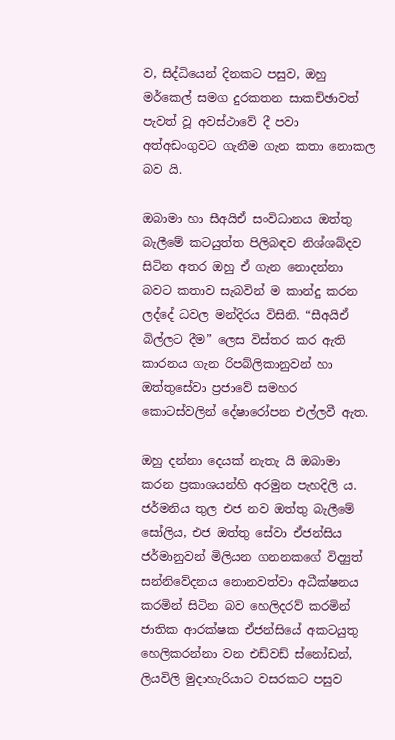ව, සිද්ධියෙන් දිනකට පසුව, ඔහු මර්කෙල් සමග දුරකතන සාකච්ඡාවත් පැවත් වූ අවස්ථාවේ දී පවා අත්අඩංගුවට ගැනීම ගැන කතා නොකල බව යි.

ඔබාමා හා සීඅයිඒ සංවිධානය ඔත්තු බැලීමේ කටයුත්ත පිලිබඳව නිශ්ශබ්දව සිටින අතර ඔහු ඒ ගැන නොදන්නා බවට කතාව සැබවින් ම කාන්දු කරන ලද්දේ ධවල මන්දිරය විසිනි. “සීඅයිඒ බිල්ලට දීම” ලෙස විස්තර කර ඇති කාරනය ගැන රිපබ්ලිකානුවන් හා ඔත්තුසේවා ප්‍රජාවේ සමහර කොටස්වලින් දේෂාරෝපන එල්ලවී ඇත.

ඔහු දන්නා දෙයක් නැතැ යි ඔබාමා කරන ප්‍රකාශයන්හි අරමුන පැහදිලි ය. ජර්මනිය තුල එජ නව ඔත්තු බැලීමේ සෝලිය, එජ ඔත්තු සේවා ඒජන්සිය ජර්මානුවන් මිලියන ගනනකගේ විද්‍යුත් සන්නිවේදනය නොනවත්වා අධීක්ෂනය කරමින් සිටින බව හෙලිදරව් කරමින් ජාතික ආරක්ෂක ඒජන්සියේ අකටයුතු හෙලිකරන්නා වන එඩ්වඩ් ස්නෝඩන්, ලියවිලි මුදාහැරියාට වසරකට පසුව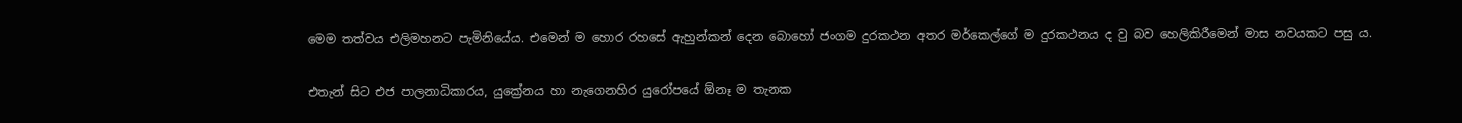මෙම තත්වය එලිමහනට පැමිනියේය. එමෙන් ම හොර රහසේ ඇහුන්කන් දෙන බොහෝ ජංගම දුරකථන අතර මර්කෙල්ගේ ම දුරකථනය ද වු බව හෙලිකිරීමෙන් මාස නවයකට පසු ය.

එතැන් සිට එජ පාලනාධිකාරය, යුක්‍රේනය හා නැගෙනහිර යුරෝපයේ ඕනෑ ම තැනක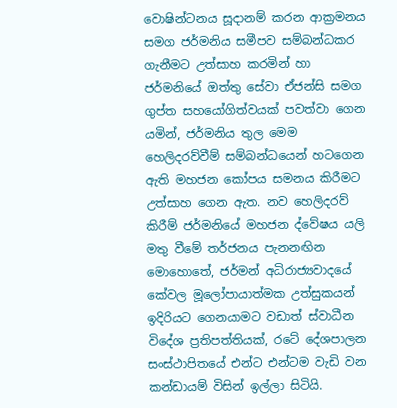වොෂින්ටනය සූදානම් කරන ආක්‍රමනය සමග ජර්මනිය සමීපව සම්බන්ධකර ගැනීමට උත්සාහ කරමින් හා ජර්මනියේ ඔත්තු සේවා ඒජන්සි සමග ගුප්ත සහයෝගිත්වයක් පවත්වා ගෙන යමින්, ජර්මනිය තුල මෙම හෙලිදරව්වීම් සම්බන්ධයෙන් හටගෙන ඇති මහජන කෝපය සමනය කිරීමට උත්සාහ ගෙන ඇත. නව හෙලිදරව් කිරීම් ජර්මනියේ මහජන ද්වේෂය යලි මතු වීමේ තර්ජනය පැනනඟින මොහොතේ, ජර්මන් අධිරාජ්‍යවාදයේ කේවල මූලෝපායාත්මක උත්සුකයන් ඉදිරියට ගෙනයාමට වඩාත් ස්වාධීන විදේශ ප්‍රතිපත්තියක්, රටේ දේශපාලන සංස්ථාපිතයේ එන්ට එන්ටම වැඩි වන කන්ඩායම් විසින් ඉල්ලා සිටියි.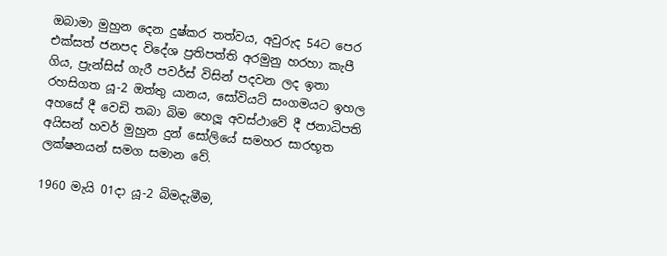ඔබාමා මුහුන දෙන දුෂ්කර තත්වය, අවුරුද 54ට පෙර එක්සත් ජනපද විදේශ ප්‍රතිපත්ති අරමුනු හරහා කැපී ගිය, ප්‍රැන්සිස් ගැරී පවර්ස් විසින් පදවන ලද ඉතා රහසිගත යූ-2 ඔත්තු යානය, සෝවියට් සංගමයට ඉහල අහසේ දී වෙඩි තබා බිම හෙලූ අවස්ථාවේ දී ජනාධිපති අයිසන් හවර් මුහුන දුන් සෝලියේ සමහර සාරභූත ලක්ෂනයන් සමග සමාන වේ.

1960 මැයි 01දා යූ-2 බිමදැමීම,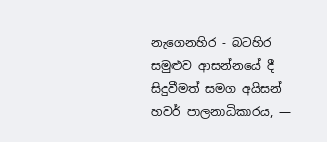නැගෙනහිර - බටහිර සමුළුව ආසන්න‍යේ දී සිදුවීමත් සමග අයිසන් හවර් පාලනාධිකාරය, ―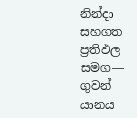නින්දා සහගත ප්‍රතිඵල සමග― ගුවන් යානය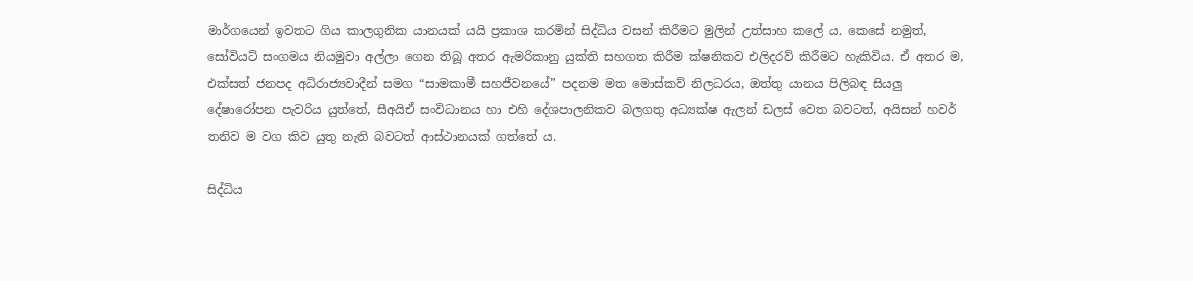මාර්ගයෙන් ඉවතට ගිය කාලගුනික යානයක් යයි ප්‍රකාශ කරමින් සිද්ධිය වසන් කිරීමට මුලින් උත්සාහ කලේ ය. කෙසේ නමුත්, සෝවියට් සංගමය නියමුවා අල්ලා ගෙන තිබූ අතර ඇමරිකානු යුක්ති සහගත කිරීම ක්ෂනිකව එලිදරව් කිරීමට හැකිවිය. ඒ අතර ම, එක්සත් ජනපද අධිරාජ්‍යවාදීන් සමග “සාමකාමී සහජීවනයේ” පදනම මත මොස්කව් නිලධරය, ඔත්තු යානය පිලිබඳ සියලු දේෂාරෝපන පැවරිය යුත්තේ, සීඅයිඒ සංවිධානය හා එහි දේශපාලනිකව බලගතු අධ්‍යක්ෂ ඇලන් ඩලස් වෙත බවටත්, අයිසන් හවර් තනිව ම වග කිව යුතු නැති බවටත් ආස්ථානයක් ගත්තේ ය.

සිද්ධිය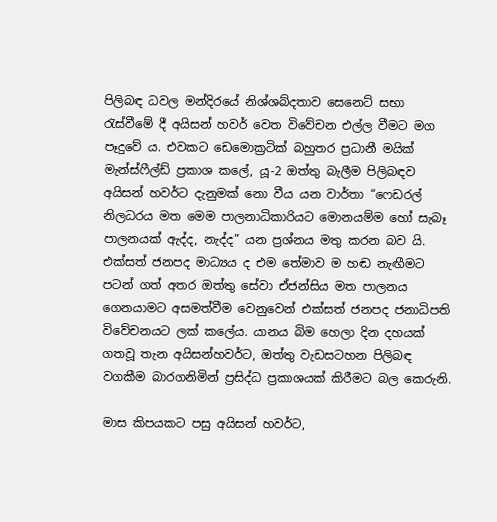පිලිබඳ ධවල මන්දිරයේ නිශ්ශබ්දතාව සෙනෙට් සභා රැස්වීමේ දී අයිසන් හවර් වෙත විවේචන එල්ල වීමට මග පෑදුවේ ය. එවකට ඩෙමොක්‍රටික් බහුතර ප්‍රධානී මයික් මැන්ස්ෆීල්ඩ් ප්‍රකාශ කලේ, යූ-2 ඔත්තු බැලීම පිලිබඳව අයිසන් හවර්ට දැනුමක් නො වීය යන වාර්තා “ෆෙඩරල් නිලධරය මත මෙම පාලනාධිකාරියට මොනයම්ම හෝ සැබෑ පාලනයක් ඇද්ද, නැද්ද” යන ප්‍රශ්නය මතු කරන බව යි. එක්සත් ජනපද මාධ්‍යය ද එම තේමාව ම හඬ නැඟීමට පටන් ගත් අතර ඔත්තු සේවා ඒජන්සිය මත පාලනය ගෙනයාමට අසමත්වීම වෙනුවෙන් එක්සත් ජනපද ජනාධිපති විවේචනයට ලක් කලේය. යානය බිම හෙලා දින දහයක් ගතවූ තැන අයිසන්හවර්ට, ඔත්තු වැඩසටහන පිලිබඳ වගකීම බාරගනිමින් ප්‍රසිද්ධ ප්‍රකාශයක් කිරීමට බල කෙරුනි.

මාස කිපයකට පසු අයිසන් හවර්ට,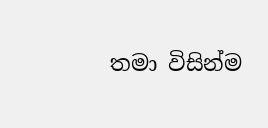තමා විසින්ම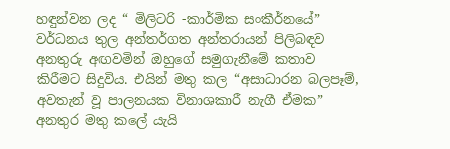හඳුන්වන ලද “ මිලිටරි -කාර්මික සංකීර්නයේ” වර්ධනය තුල අන්තර්ගත අන්තරායන් පිලිබඳව අනතුරු අඟවමින් ඔහුගේ සමුගැනීමේ කතාව කිරීමට සිදුවිය. එයින් මතු කල “අසාධාරන බලපෑම්, අවතැන් වූ පාලනයක විනාශකාරී නැගී ඒමක” අනතුර මතු කලේ යැයි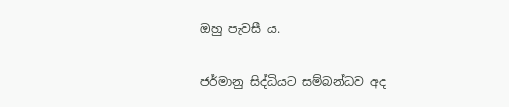ඔහු පැවසී ය.

ජර්මානු සිද්ධියට සම්බන්ධව අද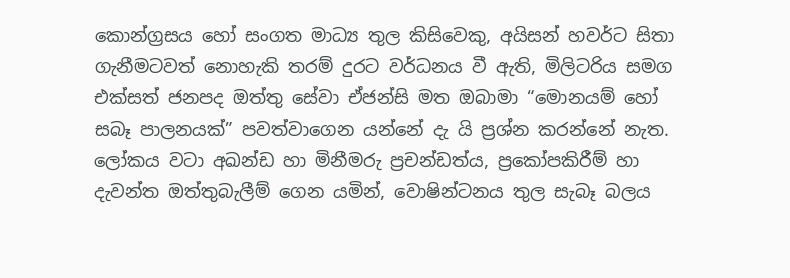කොන්ග්‍රසය හෝ සංගත මාධ්‍ය තුල කිසිවෙකු, අයිසන් හවර්ට සිතා ගැනීමටවත් නොහැකි තරම් දුරට වර්ධනය වී ඇති, මිලිටරිය සමග එක්සත් ජනපද ඔත්තු සේවා ඒජන්සි මත ඔබාමා “මොනයම් හෝ සබෑ පාලනයක්” පවත්වාගෙන යන්නේ දැ යි ප්‍රශ්න කරන්නේ නැත. ලෝකය වටා අඛන්ඩ හා මිනීමරු ප්‍රචන්ඩත්ය, ප්‍රකෝපකිරීම් හා දැවන්ත ඔත්තුබැලීම් ගෙන යමින්, වොෂින්ටනය තුල සැබෑ බලය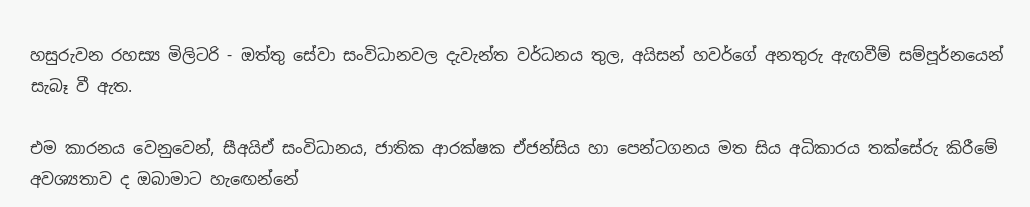හසුරුවන රහස්‍ය මිලිටරි - ඔත්තු සේවා සංවිධානවල දැවැන්ත වර්ධනය තුල, අයිසන් හවර්ගේ අනතුරු ඇඟවීම් සම්පූර්නයෙන් සැබෑ වී ඇත.

එම කාරනය වෙනුවෙන්, සීඅයිඒ සංවිධානය, ජාතික ආරක්ෂක ඒජන්සිය හා පෙන්ටගනය මත සිය අධිකාරය තක්සේරු කිරීමේ අවශ්‍යතාව ද ඔබාමාට හැ‍ඟෙන්නේ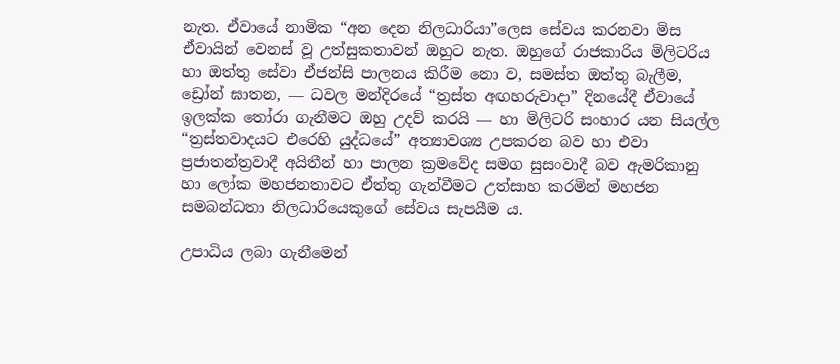නැත. ඒවායේ නාමික “අන දෙන නිලධාරියා”ලෙස සේවය කරනවා මිස ඒවායින් වෙනස් වූ උත්සුකතාවන් ඔහුට නැත. ඔහුගේ රාජකාරිය මිලිටරිය හා ඔත්තු සේවා ඒජන්සි පාලනය කිරීම නො ව, සමස්ත ඔත්තු බැලීම, ඩ්‍රෝන් ඝාතන, ― ධවල මන්දිරයේ “ත්‍රස්ත අඟහරුවාදා” දිනයේදී ඒවායේ ඉලක්ක තෝරා ගැනීමට ඔහු උදව් කරයි ― හා මිලිටරි සංහාර යන සියල්ල “ත්‍රස්තවාදයට එරෙහි යුද්ධයේ” අත්‍යාවශ්‍ය උපකරන බව හා එවා ප්‍රජාතන්ත්‍රවාදී අයිතීන් හා පාලන ක්‍රමවේද සමග සුසංවාදී බව ඇමරිකානු හා ලෝක මහජනතාවට ඒත්තු ගැන්වීමට උත්සාහ කරමින් මහජන සමබන්ධතා නිලධාරියෙකුගේ සේවය සැපයීම ය.

උපාධිය ලබා ගැනීමෙන්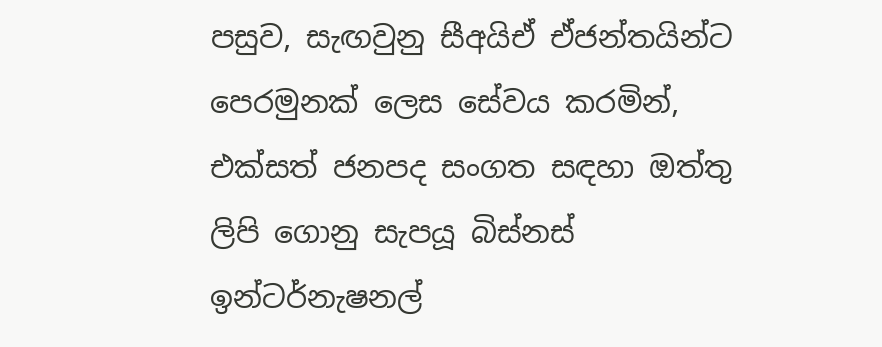පසුව, සැඟවුනු සීඅයිඒ ඒජන්තයින්ට පෙරමුනක් ලෙස සේවය කරමින්, එක්සත් ජනපද සංගත සඳහා ඔත්තු ලිපි ගොනු සැපයූ බිස්නස් ඉන්ටර්නැෂනල්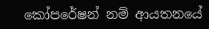කෝපරේෂන් නම් ආයතනයේ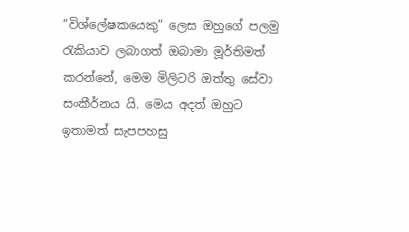“විශ්ලේෂකයෙකු” ලෙස ඔහුගේ පලමු රැකියාව ලබාගත් ඔබාමා මූර්තිමත් කරන්නේ, මෙම මිලිටරි ඔත්තු සේවා සංකීර්නය යි. මෙය අදත් ඔහුට ඉතාමත් සැපපහසු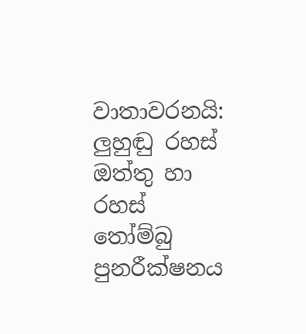වාතාවරනයි: ලුහුඬු රහස් ඔත්තු හා රහස් තෝම්බු පුනරීක්ෂනය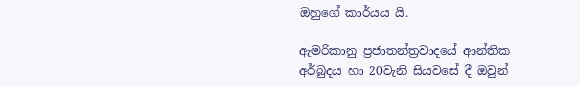ඔහුගේ කාර්යය යි.

ඇමරිකානු ප්‍රජාතන්ත්‍රවාදයේ ආන්තික අර්බුදය හා 20වැනි සියවසේ දී ඔවුන්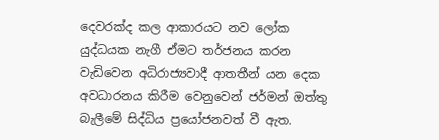දෙවරක්ද කල ආකාරයට නව ලෝක යුද්ධයක නැගී ඒමට තර්ජනය කරන වැඩිවෙන අධිරාජ්‍යවාදී ආතතීන් යන දෙක අවධාරනය කිරීම වෙනුවෙන් ජර්මන් ඔත්තු බැලීමේ සිද්ධිය ප්‍රයෝජනවත් වී ඇත.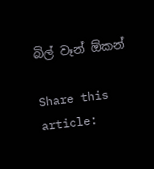බිල් වෑන් ඕකන්

Share this article: